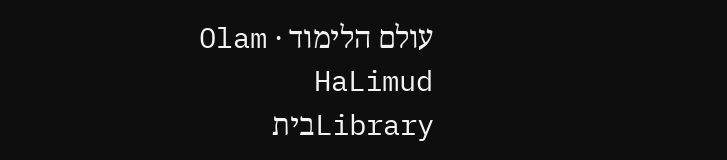עולם הלימוד · Olam HaLimud
Libraryבית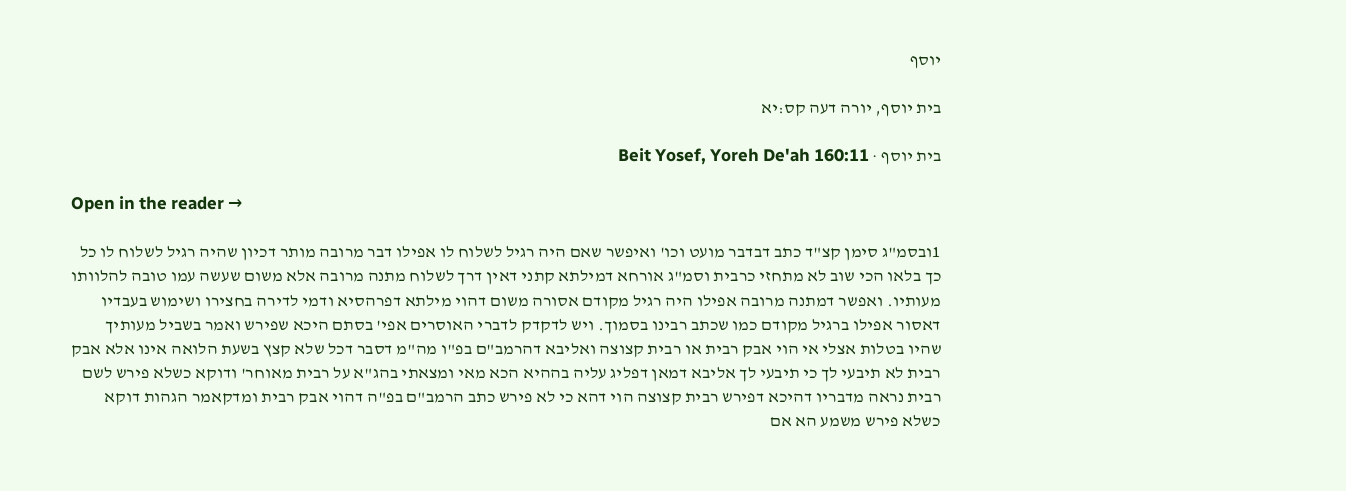יוסף

בית יוסף, יורה דעה קס:יא

בית יוסף · Beit Yosef, Yoreh De'ah 160:11

Open in the reader →

1ובסמ"ג סימן קצ"ד כתב דבדבר מועט וכו' ואיפשר שאם היה רגיל לשלוח לו אפילו דבר מרובה מותר דכיון שהיה רגיל לשלוח לו כל כך בלאו הכי שוב לא מתחזי כרבית וסמ"ג אורחא דמילתא קתני דאין דרך לשלוח מתנה מרובה אלא משום שעשה עמו טובה להלוותו מעותיו. ואפשר דמתנה מרובה אפילו היה רגיל מקודם אסורה משום דהוי מילתא דפרהסיא ודמי לדירה בחצירו ושימוש בעבדיו דאסור אפילו ברגיל מקודם כמו שכתב רבינו בסמוך. ויש לדקדק לדברי האוסרים אפי' בסתם היכא שפירש ואמר בשביל מעותיך שהיו בטלות אצלי אי הוי אבק רבית או רבית קצוצה ואליבא דהרמב"ם בפ"ו מה"מ דסבר דכל שלא קצץ בשעת הלואה אינו אלא אבק רבית לא תיבעי לך כי תיבעי לך אליבא דמאן דפליג עליה בההיא הכא מאי ומצאתי בהג"א על רבית מאוחר' ודוקא כשלא פירש לשם רבית נראה מדבריו דהיכא דפירש רבית קצוצה הוי דהא כי לא פירש כתב הרמב"ם בפ"ה דהוי אבק רבית ומדקאמר הגהות דוקא כשלא פירש משמע הא אם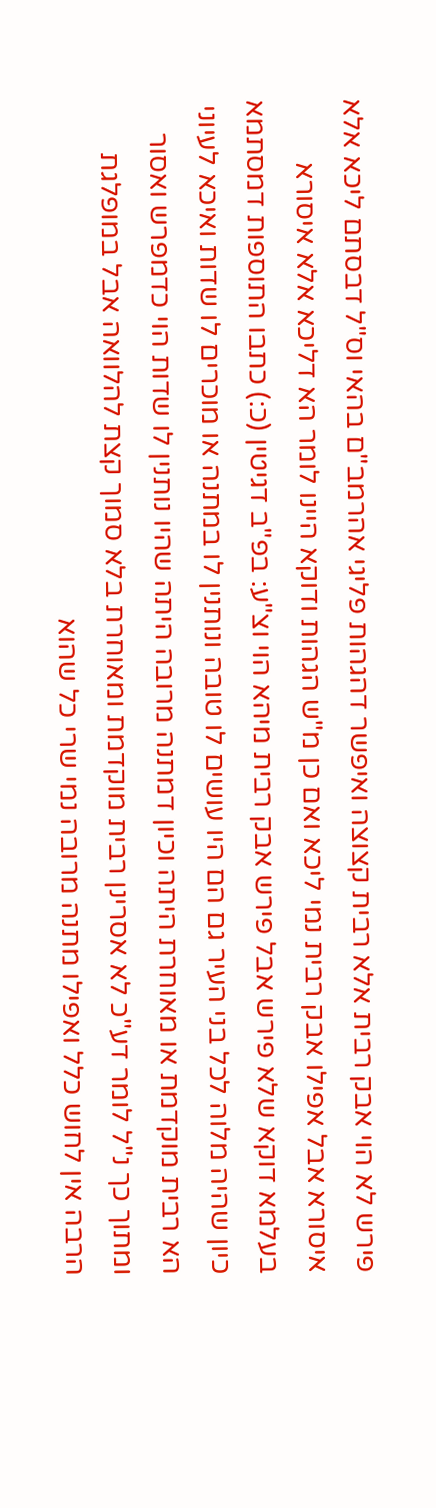פירש לא הוי אבק רבית אלא רבית קצוצה ואיפשר דהגהות פליגי אהרמב"ם בהאי וס"ל דבסתם ליכא אלא איסורא אבל אפילו אבק רבית נמי ליכא ואם כן מ"ש הגהות ודוקא היינו לומר הא דליכא אלא איסורא בעלמא דוקא שלא פירש אבל פירש אבק רבית מיהא הוי וצ"ע: בפ"ב דגיטין (כ:) כתבו התוספות דמסתמא כיון שהיה מלוה לכל בני העיר גם הם היו עושים לו טובה ונותנין לו במתנה או מוכרים לו שדות ואיכא לעיוני הא רבית מוקדמת או מאוחרת היתה וכיון דמתנה מרובה היתה שהיו נותנין לו שדות הוי כדמפרש ואסור ומתוך כך נ"ל לומר דע"כ לא אסרינן רבית מוקדמת ומאוחרת בלא סמוך קצת להלוואה אבל במופלגת הרבה אין לחוש כלל ואפילו מתנה מרובה נמי שרי כל שהוא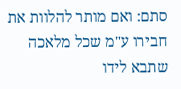סתם: ואם מותר להלוות את חבירו ע"מ שכל מלאכה שתבא לידו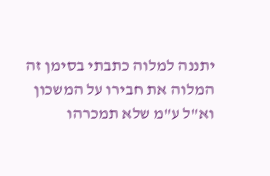יתננה למלוה כתבתי בסימן זה המלוה את חבירו על המשכון וא"ל ע"מ שלא תמכרהו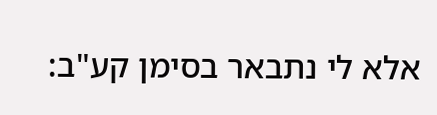אלא לי נתבאר בסימן קע"ב: